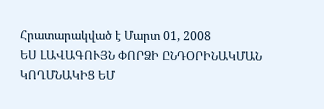Հրատարակված է Մարտ 01, 2008
ԵՍ ԼԱՎԱԳՈՒՅՆ ՓՈՐՁԻ ԸՆԴՕՐԻՆԱԿՄԱՆ ԿՈՂՄՆԱԿԻՑ ԵՄ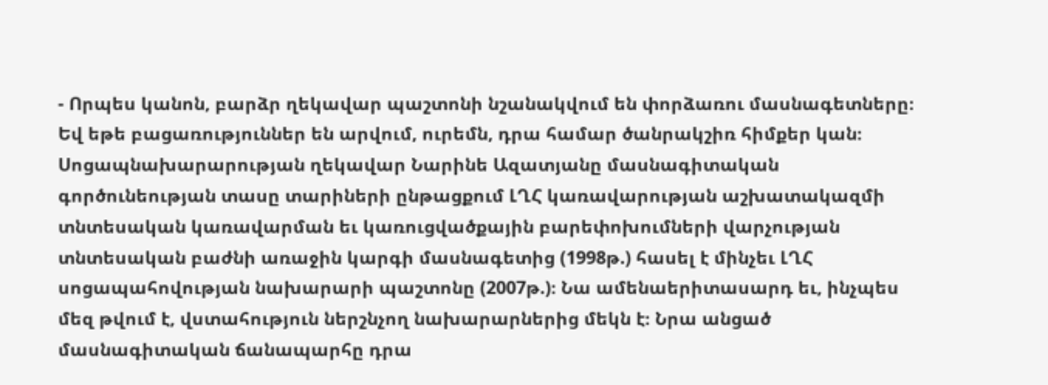- Որպես կանոն, բարձր ղեկավար պաշտոնի նշանակվում են փորձառու մասնագետները։ Եվ եթե բացառություններ են արվում, ուրեմն, դրա համար ծանրակշիռ հիմքեր կան։ Սոցապնախարարության ղեկավար Նարինե Ազատյանը մասնագիտական գործունեության տասը տարիների ընթացքում ԼՂՀ կառավարության աշխատակազմի տնտեսական կառավարման եւ կառուցվածքային բարեփոխումների վարչության տնտեսական բաժնի առաջին կարգի մասնագետից (1998թ.) հասել է մինչեւ ԼՂՀ սոցապահովության նախարարի պաշտոնը (2007թ.)։ Նա ամենաերիտասարդ եւ, ինչպես մեզ թվում է, վստահություն ներշնչող նախարարներից մեկն է։ Նրա անցած մասնագիտական ճանապարհը դրա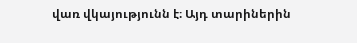վառ վկայությունն է։ Այդ տարիներին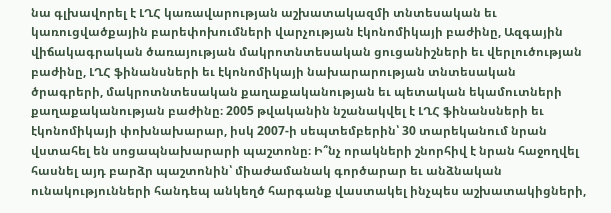նա գլխավորել է ԼՂՀ կառավարության աշխատակազմի տնտեսական եւ կառուցվածքային բարեփոխումների վարչության էկոնոմիկայի բաժինը, Ազգային վիճակագրական ծառայության մակրոտնտեսական ցուցանիշների եւ վերլուծության բաժինը, ԼՂՀ ֆինանսների եւ էկոնոմիկայի նախարարության տնտեսական ծրագրերի, մակրոտնտեսական քաղաքականության եւ պետական եկամուտների քաղաքականության բաժինը։ 2005 թվականին նշանակվել է ԼՂՀ ֆինանսների եւ էկոնոմիկայի փոխնախարար, իսկ 2007-ի սեպտեմբերին՝ 30 տարեկանում նրան վստահել են սոցապնախարարի պաշտոնը։ Ի՞նչ որակների շնորհիվ է նրան հաջողվել հասնել այդ բարձր պաշտոնին՝ միաժամանակ գործարար եւ անձնական ունակությունների հանդեպ անկեղծ հարգանք վաստակել ինչպես աշխատակիցների,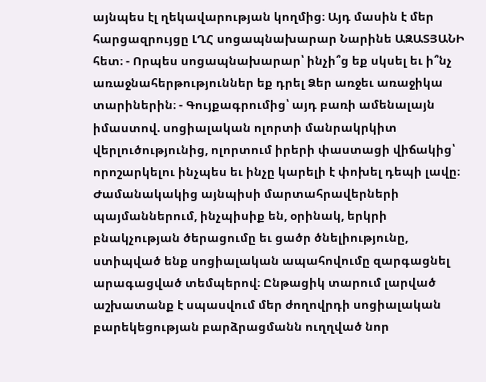այնպես էլ ղեկավարության կողմից։ Այդ մասին է մեր հարցազրույցը ԼՂՀ սոցապնախարար Նարինե ԱԶԱՏՅԱՆԻ հետ։ - Որպես սոցապնախարար՝ ինչի՞ց եք սկսել եւ ի՞նչ առաջնահերթություններ եք դրել Ձեր առջեւ առաջիկա տարիներին։ - Գույքագրումից՝ այդ բառի ամենալայն իմաստով. սոցիալական ոլորտի մանրակրկիտ վերլուծությունից, ոլորտում իրերի փաստացի վիճակից՝ որոշարկելու ինչպես եւ ինչը կարելի է փոխել դեպի լավը։ Ժամանակակից այնպիսի մարտահրավերների պայմաններում, ինչպիսիք են, օրինակ, երկրի բնակչության ծերացումը եւ ցածր ծնելիությունը, ստիպված ենք սոցիալական ապահովումը զարգացնել արագացված տեմպերով։ Ընթացիկ տարում լարված աշխատանք է սպասվում մեր ժողովրդի սոցիալական բարեկեցության բարձրացմանն ուղղված նոր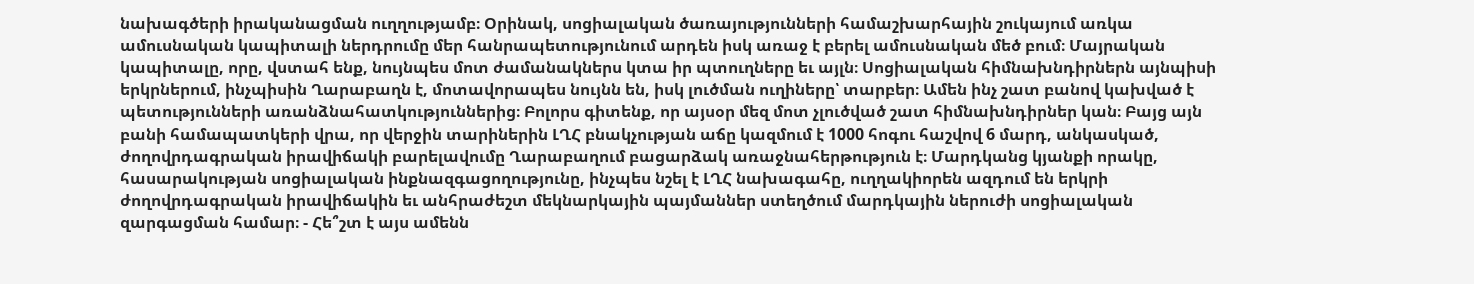նախագծերի իրականացման ուղղությամբ։ Օրինակ, սոցիալական ծառայությունների համաշխարհային շուկայում առկա ամուսնական կապիտալի ներդրումը մեր հանրապետությունում արդեն իսկ առաջ է բերել ամուսնական մեծ բում։ Մայրական կապիտալը, որը, վստահ ենք, նույնպես մոտ ժամանակներս կտա իր պտուղները եւ այլն։ Սոցիալական հիմնախնդիրներն այնպիսի երկրներում, ինչպիսին Ղարաբաղն է, մոտավորապես նույնն են, իսկ լուծման ուղիները՝ տարբեր։ Ամեն ինչ շատ բանով կախված է պետությունների առանձնահատկություններից։ Բոլորս գիտենք, որ այսօր մեզ մոտ չլուծված շատ հիմնախնդիրներ կան։ Բայց այն բանի համապատկերի վրա, որ վերջին տարիներին ԼՂՀ բնակչության աճը կազմում է 1000 հոգու հաշվով 6 մարդ, անկասկած, ժողովրդագրական իրավիճակի բարելավումը Ղարաբաղում բացարձակ առաջնահերթություն է։ Մարդկանց կյանքի որակը, հասարակության սոցիալական ինքնազգացողությունը, ինչպես նշել է ԼՂՀ նախագահը, ուղղակիորեն ազդում են երկրի ժողովրդագրական իրավիճակին եւ անհրաժեշտ մեկնարկային պայմաններ ստեղծում մարդկային ներուժի սոցիալական զարգացման համար։ - Հե՞շտ է այս ամենն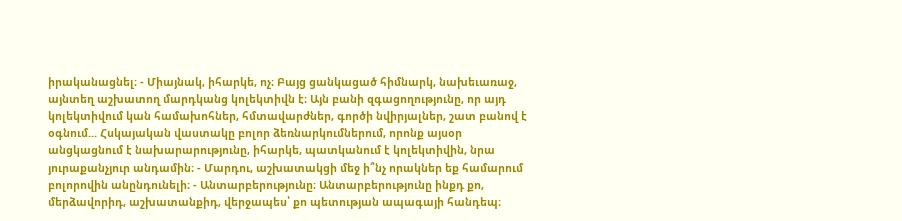իրականացնել։ - Միայնակ, իհարկե, ոչ։ Բայց ցանկացած հիմնարկ, նախեւառաջ, այնտեղ աշխատող մարդկանց կոլեկտիվն է։ Այն բանի զգացողությունը, որ այդ կոլեկտիվում կան համախոհներ, հմտավարժներ, գործի նվիրյալներ, շատ բանով է օգնում... Հսկայական վաստակը բոլոր ձեռնարկումներում, որոնք այսօր անցկացնում է նախարարությունը, իհարկե, պատկանում է կոլեկտիվին, նրա յուրաքանչյուր անդամին։ - Մարդու, աշխատակցի մեջ ի՞նչ որակներ եք համարում բոլորովին անընդունելի։ - Անտարբերությունը։ Անտարբերությունը ինքդ քո, մերձավորիդ, աշխատանքիդ, վերջապես՝ քո պետության ապագայի հանդեպ։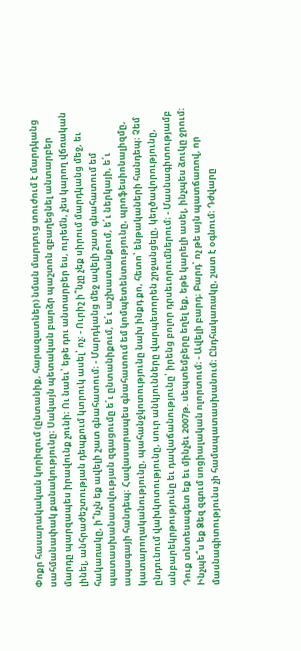Փոքր հասարակական կորիզում (ընտանիք, հարազատներ) նման մարդուց տուժում է մարդկանց սահմանափակ քանակությունը։ Սակայն պետական բարձր պաշտոն զբաղեցնել անտարբեր մարդը պարզապես իրավունք չունի։ Ու նաեւ՝ եթե դու անտարբեր ես, ուրեմն, չես կարող վճռական լինել, անհրաժեշտության դեպքում կտրուկ ասել՝ ոչ։ - Ուրիշ ի՞նչը չեք սիրում մարդկանց մեջ, եւ հակառակը, ի՞նչն եք ավելի շատ գնահատում։ - Մարդկանց մեջ ավելի շատ գնահատում եմ պատասխանատվության զգացումը ե՛ւ ընտանիքում, ե՛ւ աշխատանքում, ե՛ւ ներկայի, ե՛ւ ապագայի հանդեպ։ Հավասարապես գնահատում եմ կոմպետենտությունը, պրոֆեսիոնալիզմը, կատարողականությունը, պահանջկոտությունը նախ ինքդ քո, հետո՝ ենթակաների հանդեպ։ Չեմ ընդունում վախկոտությունը, սուր անկյունները վարպետորեն շրջանցելը, կեղծավորությունը, անբարեկրթությունը եւ դավաճանությունը՝ իրենց բոլոր դրսեւորումներում։ - Մասնագիտությամբ Դուք տնտեսագետ եք եւ մինչեւ 2007թ. սեպտեմբերը եղել եք, եթե կարելի ասել, ինչպես ձուկը ջրում։ Ինչպե՞ս եք Ձեզ զգում սոցիալական ոլորտում։ - Ավելի բարդ։ Բարդ՝ ոչ թե այն պատճառով, որ մասնագիտությունս չի համապատասխանում։ Ընդհակառակը, շատ է օգնում։ Դժվարը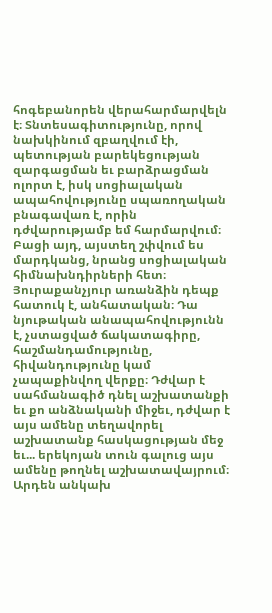հոգեբանորեն վերահարմարվելն է։ Տնտեսագիտությունը, որով նախկինում զբաղվում էի, պետության բարեկեցության զարգացման եւ բարձրացման ոլորտ է, իսկ սոցիալական ապահովությունը սպառողական բնագավառ է, որին դժվարությամբ եմ հարմարվում։ Բացի այդ, այստեղ շփվում ես մարդկանց, նրանց սոցիալական հիմնախնդիրների հետ։ Յուրաքանչյուր առանձին դեպք հատուկ է, անհատական։ Դա նյութական անապահովությունն է, չստացված ճակատագիրը, հաշմանդամությունը, հիվանդությունը կամ չապաքինվող վերքը։ Դժվար է սահմանագիծ դնել աշխատանքի եւ քո անձնականի միջեւ, դժվար է այս ամենը տեղավորել աշխատանք հասկացության մեջ եւ... երեկոյան տուն գալուց այս ամենը թողնել աշխատավայրում։ Արդեն անկախ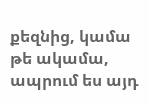քեզնից, կամա թե ակամա, ապրում ես այդ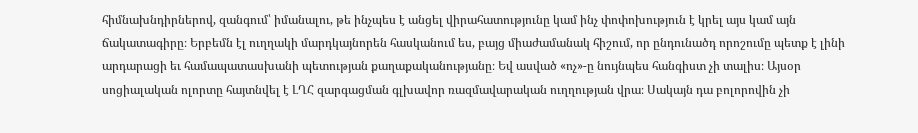հիմնախնդիրներով, զանգում՝ իմանալու, թե ինչպես է անցել վիրահատությունը կամ ինչ փոփոխություն է կրել այս կամ այն ճակատագիրը։ Երբեմն էլ ուղղակի մարդկայնորեն հասկանում ես, բայց միաժամանակ հիշում, որ ընդունածդ որոշումը պետք է լինի արդարացի եւ համապատասխանի պետության քաղաքականությանը։ Եվ ասված «ոչ»-ը նույնպես հանգիստ չի տալիս։ Այսօր սոցիալական ոլորտը հայտնվել է ԼՂՀ զարգացման գլխավոր ռազմավարական ուղղության վրա։ Սակայն դա բոլորովին չի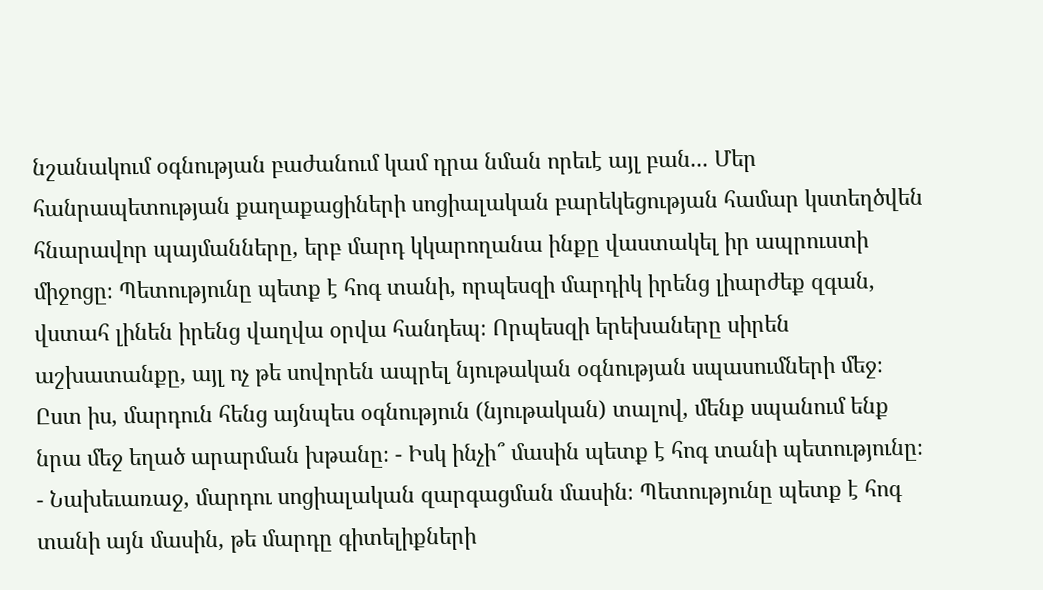նշանակում օգնության բաժանում կամ դրա նման որեւէ այլ բան... Մեր հանրապետության քաղաքացիների սոցիալական բարեկեցության համար կստեղծվեն հնարավոր պայմանները, երբ մարդ կկարողանա ինքը վաստակել իր ապրուստի միջոցը։ Պետությունը պետք է հոգ տանի, որպեսզի մարդիկ իրենց լիարժեք զգան, վստահ լինեն իրենց վաղվա օրվա հանդեպ։ Որպեսզի երեխաները սիրեն աշխատանքը, այլ ոչ թե սովորեն ապրել նյութական օգնության սպասումների մեջ։ Ըստ իս, մարդուն հենց այնպես օգնություն (նյութական) տալով, մենք սպանում ենք նրա մեջ եղած արարման խթանը։ - Իսկ ինչի՞ մասին պետք է հոգ տանի պետությունը։ - Նախեւառաջ, մարդու սոցիալական զարգացման մասին։ Պետությունը պետք է հոգ տանի այն մասին, թե մարդը գիտելիքների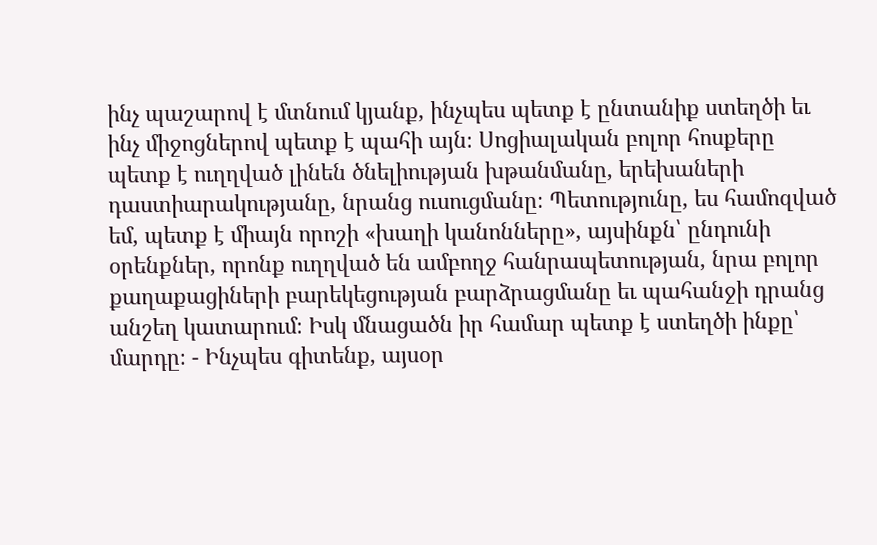ինչ պաշարով է մտնում կյանք, ինչպես պետք է ընտանիք ստեղծի եւ ինչ միջոցներով պետք է պահի այն։ Սոցիալական բոլոր հոսքերը պետք է ուղղված լինեն ծնելիության խթանմանը, երեխաների դաստիարակությանը, նրանց ուսուցմանը։ Պետությունը, ես համոզված եմ, պետք է միայն որոշի «խաղի կանոնները», այսինքն՝ ընդունի օրենքներ, որոնք ուղղված են ամբողջ հանրապետության, նրա բոլոր քաղաքացիների բարեկեցության բարձրացմանը եւ պահանջի դրանց անշեղ կատարում։ Իսկ մնացածն իր համար պետք է ստեղծի ինքը՝ մարդը։ - Ինչպես գիտենք, այսօր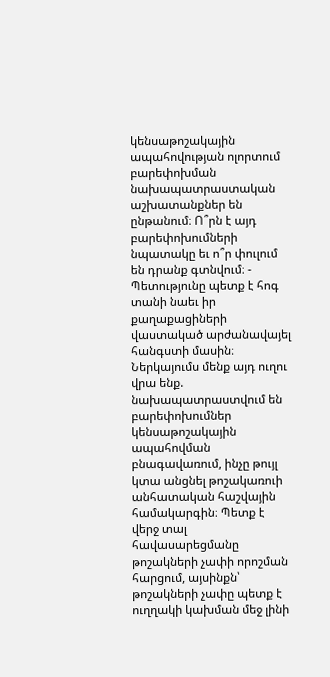կենսաթոշակային ապահովության ոլորտում բարեփոխման նախապատրաստական աշխատանքներ են ընթանում։ Ո՞րն է այդ բարեփոխումների նպատակը եւ ո՞ր փուլում են դրանք գտնվում։ - Պետությունը պետք է հոգ տանի նաեւ իր քաղաքացիների վաստակած արժանավայել հանգստի մասին։ Ներկայումս մենք այդ ուղու վրա ենք. նախապատրաստվում են բարեփոխումներ կենսաթոշակային ապահովման բնագավառում, ինչը թույլ կտա անցնել թոշակառուի անհատական հաշվային համակարգին։ Պետք է վերջ տալ հավասարեցմանը թոշակների չափի որոշման հարցում, այսինքն՝ թոշակների չափը պետք է ուղղակի կախման մեջ լինի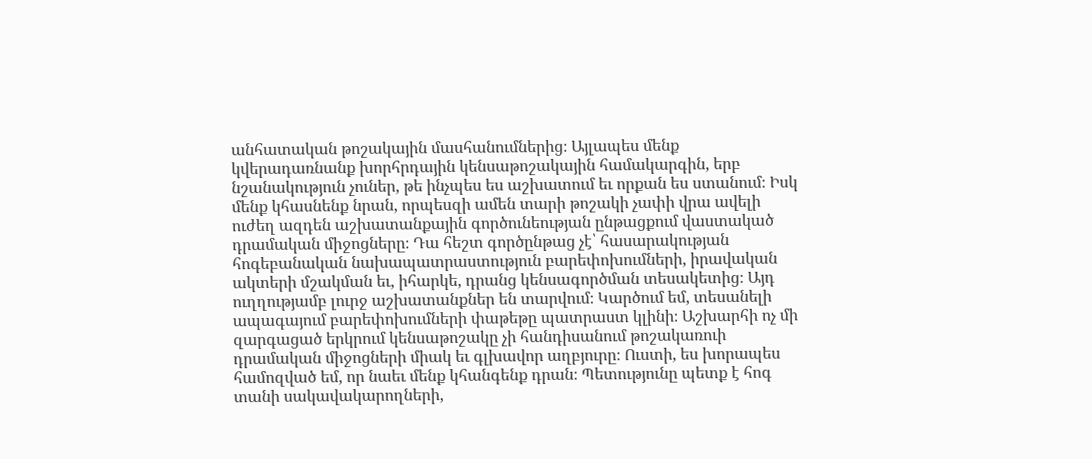անհատական թոշակային մասհանումներից։ Այլապես մենք կվերադառնանք խորհրդային կենսաթոշակային համակարգին, երբ նշանակություն չուներ, թե ինչպես ես աշխատում եւ որքան ես ստանում։ Իսկ մենք կհասնենք նրան, որպեսզի ամեն տարի թոշակի չափի վրա ավելի ուժեղ ազդեն աշխատանքային գործունեության ընթացքում վաստակած դրամական միջոցները։ Դա հեշտ գործընթաց չէ՝ հասարակության հոգեբանական նախապատրաստություն բարեփոխումների, իրավական ակտերի մշակման եւ, իհարկե, դրանց կենսագործման տեսակետից։ Այդ ուղղությամբ լուրջ աշխատանքներ են տարվում։ Կարծում եմ, տեսանելի ապագայում բարեփոխումների փաթեթը պատրաստ կլինի։ Աշխարհի ոչ մի զարգացած երկրում կենսաթոշակը չի հանդիսանում թոշակառուի դրամական միջոցների միակ եւ գլխավոր աղբյուրը։ Ուստի, ես խորապես համոզված եմ, որ նաեւ մենք կհանգենք դրան։ Պետությունը պետք է հոգ տանի սակավակարողների,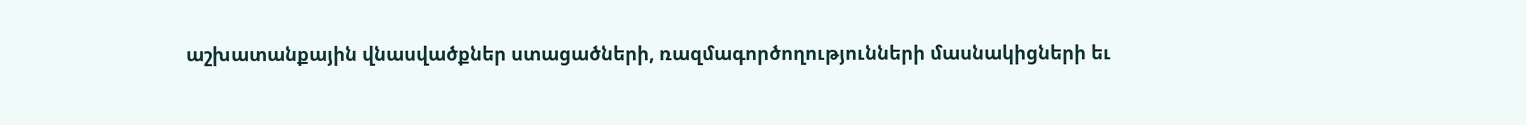աշխատանքային վնասվածքներ ստացածների, ռազմագործողությունների մասնակիցների եւ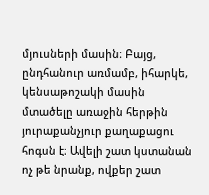մյուսների մասին։ Բայց, ընդհանուր առմամբ, իհարկե, կենսաթոշակի մասին մտածելը առաջին հերթին յուրաքանչյուր քաղաքացու հոգսն է։ Ավելի շատ կստանան ոչ թե նրանք, ովքեր շատ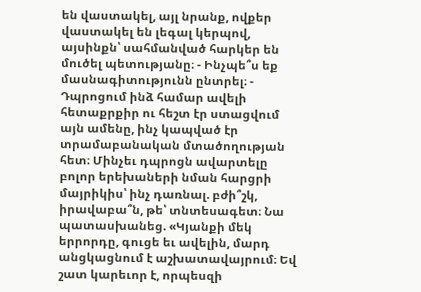են վաստակել, այլ նրանք, ովքեր վաստակել են լեգալ կերպով, այսինքն՝ սահմանված հարկեր են մուծել պետությանը։ - Ինչպե՞ս եք մասնագիտությունն ընտրել։ - Դպրոցում ինձ համար ավելի հետաքրքիր ու հեշտ էր ստացվում այն ամենը, ինչ կապված էր տրամաբանական մտածողության հետ։ Մինչեւ դպրոցն ավարտելը բոլոր երեխաների նման հարցրի մայրիկիս՝ ինչ դառնալ. բժի՞շկ, իրավաբա՞ն, թե՝ տնտեսագետ։ Նա պատասխանեց. «Կյանքի մեկ երրորդը, գուցե եւ ավելին, մարդ անցկացնում է աշխատավայրում։ Եվ շատ կարեւոր է, որպեսզի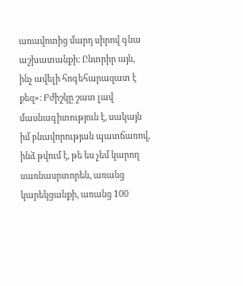առավոտից մարդ սիրով գնա աշխատանքի։ Ընտրիր այն, ինչ ավելի հոգեհարազատ է քեզ»։ Բժիշկը շատ լավ մասնագիտություն է, սակայն իմ բնավորության պատճառով, ինձ թվում է, թե ես չեմ կարող սառնասրտորեն, առանց կարեկցանքի, առանց 100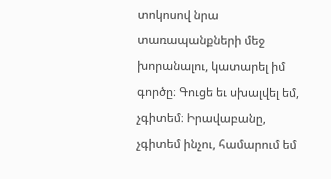տոկոսով նրա տառապանքների մեջ խորանալու, կատարել իմ գործը։ Գուցե եւ սխալվել եմ, չգիտեմ։ Իրավաբանը, չգիտեմ ինչու, համարում եմ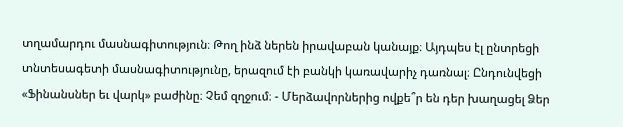տղամարդու մասնագիտություն։ Թող ինձ ներեն իրավաբան կանայք։ Այդպես էլ ընտրեցի տնտեսագետի մասնագիտությունը, երազում էի բանկի կառավարիչ դառնալ։ Ընդունվեցի «Ֆինանսներ եւ վարկ» բաժինը։ Չեմ զղջում։ - Մերձավորներից ովքե՞ր են դեր խաղացել Ձեր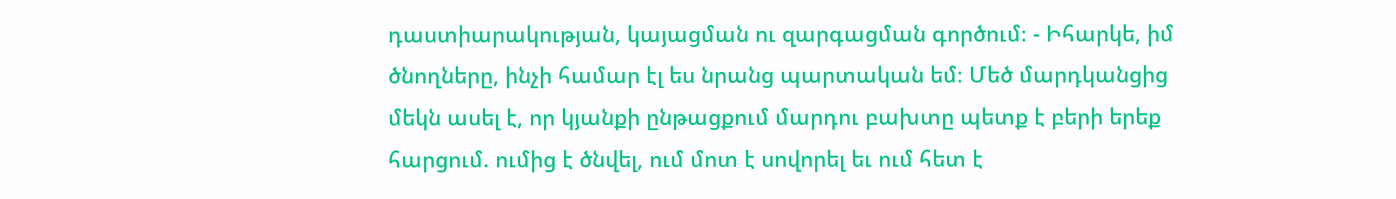դաստիարակության, կայացման ու զարգացման գործում։ - Իհարկե, իմ ծնողները, ինչի համար էլ ես նրանց պարտական եմ։ Մեծ մարդկանցից մեկն ասել է, որ կյանքի ընթացքում մարդու բախտը պետք է բերի երեք հարցում. ումից է ծնվել, ում մոտ է սովորել եւ ում հետ է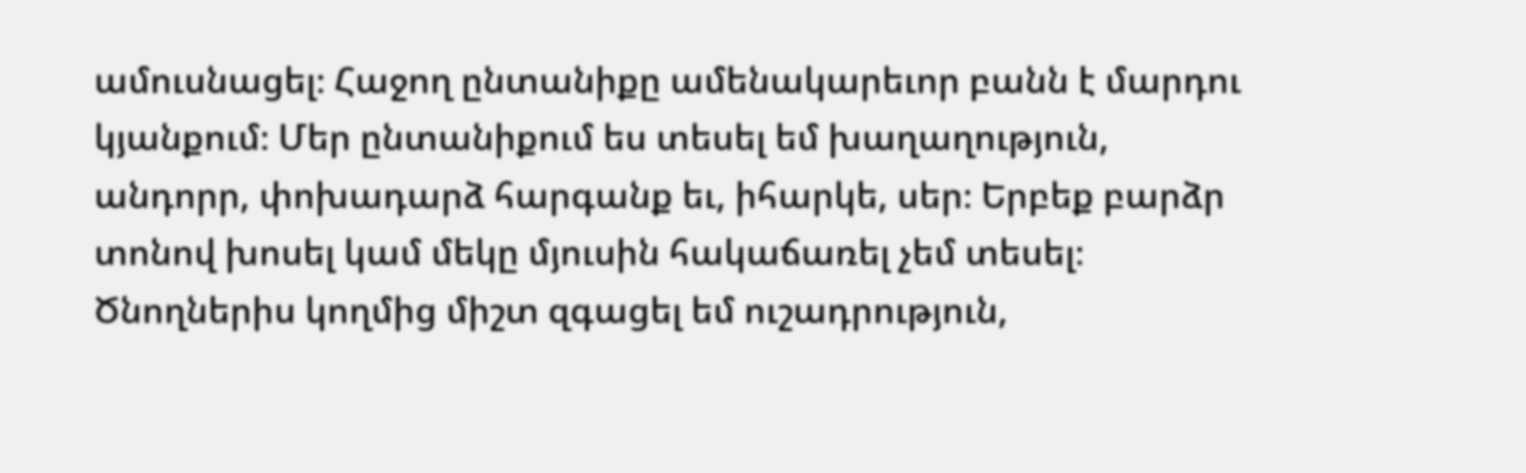ամուսնացել։ Հաջող ընտանիքը ամենակարեւոր բանն է մարդու կյանքում։ Մեր ընտանիքում ես տեսել եմ խաղաղություն, անդորր, փոխադարձ հարգանք եւ, իհարկե, սեր։ Երբեք բարձր տոնով խոսել կամ մեկը մյուսին հակաճառել չեմ տեսել։ Ծնողներիս կողմից միշտ զգացել եմ ուշադրություն,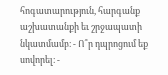հոգատարություն, հարգանք աշխատանքի եւ շրջապատի նկատմամբ։ - Ո՞ր դպրոցում եք սովորել։ -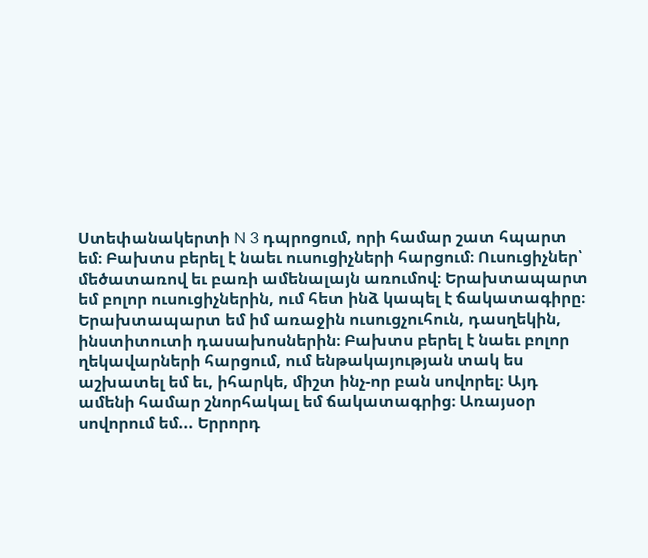Ստեփանակերտի N 3 դպրոցում, որի համար շատ հպարտ եմ։ Բախտս բերել է նաեւ ուսուցիչների հարցում։ Ուսուցիչներ՝ մեծատառով եւ բառի ամենալայն առումով։ Երախտապարտ եմ բոլոր ուսուցիչներին, ում հետ ինձ կապել է ճակատագիրը։ Երախտապարտ եմ իմ առաջին ուսուցչուհուն, դասղեկին, ինստիտուտի դասախոսներին։ Բախտս բերել է նաեւ բոլոր ղեկավարների հարցում, ում ենթակայության տակ ես աշխատել եմ եւ, իհարկե, միշտ ինչ-որ բան սովորել։ Այդ ամենի համար շնորհակալ եմ ճակատագրից։ Առայսօր սովորում եմ... Երրորդ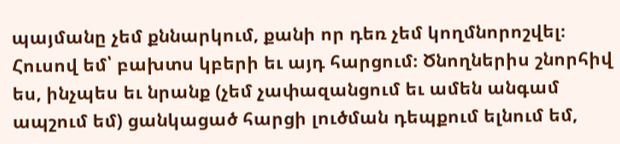պայմանը չեմ քննարկում, քանի որ դեռ չեմ կողմնորոշվել։ Հուսով եմ՝ բախտս կբերի եւ այդ հարցում։ Ծնողներիս շնորհիվ ես, ինչպես եւ նրանք (չեմ չափազանցում եւ ամեն անգամ ապշում եմ) ցանկացած հարցի լուծման դեպքում ելնում եմ,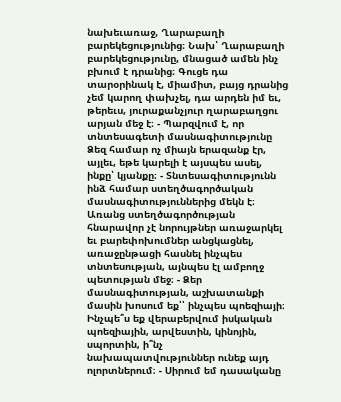նախեւառաջ, Ղարաբաղի բարեկեցությունից։ Նախ՝ Ղարաբաղի բարեկեցությունը, մնացած ամեն ինչ բխում է դրանից։ Գուցե դա տարօրինակ է, միամիտ, բայց դրանից չեմ կարող փախչել, դա արդեն իմ եւ, թերեւս, յուրաքանչյուր ղարաբաղցու արյան մեջ է։ - Պարզվում է, որ տնտեսագետի մասնագիտությունը Ձեզ համար ոչ միայն երազանք էր, այլեւ, եթե կարելի է այսպես ասել, ինքը՝ կյանքը։ - Տնտեսագիտությունն ինձ համար ստեղծագործական մասնագիտություններից մեկն է։ Առանց ստեղծագործության հնարավոր չէ նորույթներ առաջարկել եւ բարեփոխումներ անցկացնել, առաջընթացի հասնել ինչպես տնտեսության, այնպես էլ ամբողջ պետության մեջ։ - Ձեր մասնագիտության, աշխատանքի մասին խոսում եք՝՝ ինչպես պոեզիայի։ Ինչպե՞ս եք վերաբերվում իսկական պոեզիային, արվեստին, կինոյին, սպորտին, ի՞նչ նախապատվություններ ունեք այդ ոլորտներում։ - Սիրում եմ դասականը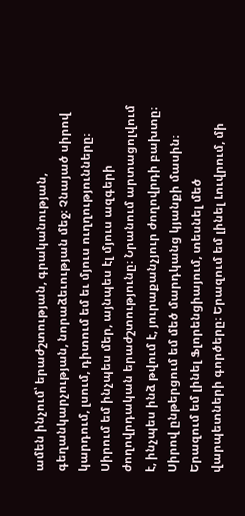ամեն ինչում՝ երաժշտության, գրականության, գեղանկարչության, նորաձեւության մեջ։ Չնայած սիրով կարդում, լսում, դիտում եմ եւ մյուս ուղղությունները։ Սիրում եմ ինչպես մեր, այնպես էլ մյուս ազգերի ժողովրդական երաժշտությունը։ Նրանում արտացոլվում է, ինչպես ինձ թվում է, յուրաքանչյուր ժողովրդի բախտը։ Սիրով ընթերցում եմ մեծ մարդկանց կյանքի մասին։ Երազում եմ լինել Ֆլորենցիայում, տեսնել մեծ վարպետների գործերը։ Երազում եմ լինել Լուվրում, մի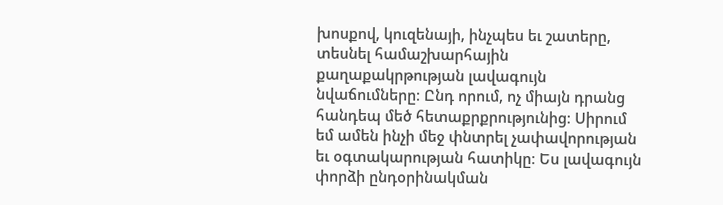խոսքով, կուզենայի, ինչպես եւ շատերը, տեսնել համաշխարհային քաղաքակրթության լավագույն նվաճումները։ Ընդ որում, ոչ միայն դրանց հանդեպ մեծ հետաքրքրությունից։ Սիրում եմ ամեն ինչի մեջ փնտրել չափավորության եւ օգտակարության հատիկը։ Ես լավագույն փորձի ընդօրինակման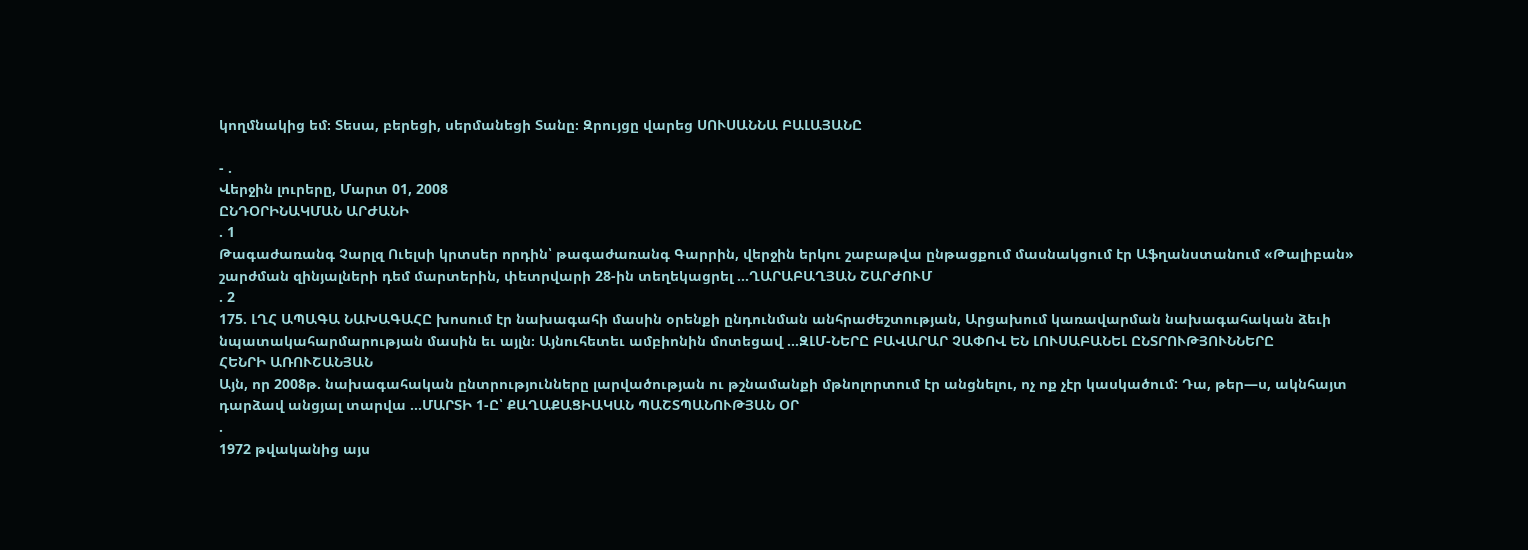կողմնակից եմ։ Տեսա, բերեցի, սերմանեցի Տանը։ Զրույցը վարեց ՍՈՒՍԱՆՆԱ ԲԱԼԱՅԱՆԸ

- .
Վերջին լուրերը, Մարտ 01, 2008
ԸՆԴՕՐԻՆԱԿՄԱՆ ԱՐԺԱՆԻ
. 1
Թագաժառանգ Չարլզ Ուելսի կրտսեր որդին՝ թագաժառանգ Գարրին, վերջին երկու շաբաթվա ընթացքում մասնակցում էր Աֆղանստանում «Թալիբան» շարժման զինյալների դեմ մարտերին, փետրվարի 28-ին տեղեկացրել ...ՂԱՐԱԲԱՂՅԱՆ ՇԱՐԺՈՒՄ
. 2
175. ԼՂՀ ԱՊԱԳԱ ՆԱԽԱԳԱՀԸ խոսում էր նախագահի մասին օրենքի ընդունման անհրաժեշտության, Արցախում կառավարման նախագահական ձեւի նպատակահարմարության մասին եւ այլն։ Այնուհետեւ ամբիոնին մոտեցավ ...ԶԼՄ-ՆԵՐԸ ԲԱՎԱՐԱՐ ՉԱՓՈՎ ԵՆ ԼՈՒՍԱԲԱՆԵԼ ԸՆՏՐՈՒԹՅՈՒՆՆԵՐԸ
ՀԵՆՐԻ ԱՌՈՒՇԱՆՅԱՆ
Այն, որ 2008թ. նախագահական ընտրությունները լարվածության ու թշնամանքի մթնոլորտում էր անցնելու, ոչ ոք չէր կասկածում: Դա, թեր—ս, ակնհայտ դարձավ անցյալ տարվա ...ՄԱՐՏԻ 1-Ը՝ ՔԱՂԱՔԱՑԻԱԿԱՆ ՊԱՇՏՊԱՆՈՒԹՅԱՆ ՕՐ
.
1972 թվականից այս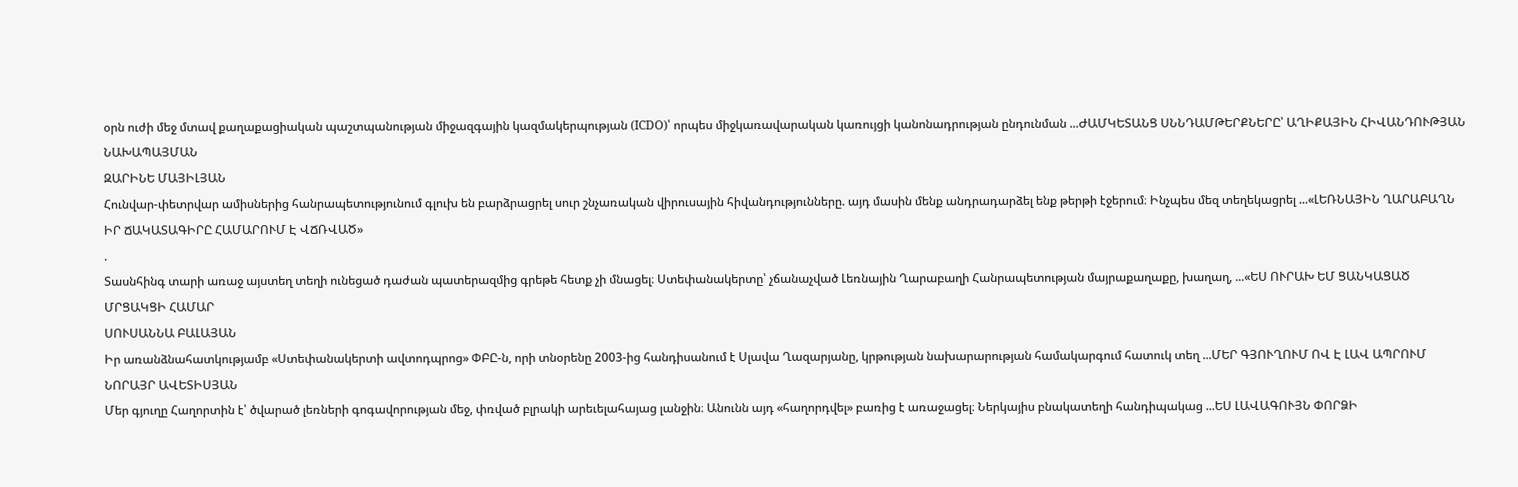օրն ուժի մեջ մտավ քաղաքացիական պաշտպանության միջազգային կազմակերպության (ICDO)՝ որպես միջկառավարական կառույցի կանոնադրության ընդունման ...ԺԱՄԿԵՏԱՆՑ ՍՆՆԴԱՄԹԵՐՔՆԵՐԸ՝ ԱՂԻՔԱՅԻՆ ՀԻՎԱՆԴՈՒԹՅԱՆ ՆԱԽԱՊԱՅՄԱՆ
ԶԱՐԻՆԵ ՄԱՅԻԼՅԱՆ
Հունվար-փետրվար ամիսներից հանրապետությունում գլուխ են բարձրացրել սուր շնչառական վիրուսային հիվանդությունները. այդ մասին մենք անդրադարձել ենք թերթի էջերում։ Ինչպես մեզ տեղեկացրել ...«ԼԵՌՆԱՅԻՆ ՂԱՐԱԲԱՂՆ ԻՐ ՃԱԿԱՏԱԳԻՐԸ ՀԱՄԱՐՈՒՄ Է ՎՃՌՎԱԾ»
.
Տասնհինգ տարի առաջ այստեղ տեղի ունեցած դաժան պատերազմից գրեթե հետք չի մնացել։ Ստեփանակերտը՝ չճանաչված Լեռնային Ղարաբաղի Հանրապետության մայրաքաղաքը, խաղաղ, ...«ԵՍ ՈՒՐԱԽ ԵՄ ՑԱՆԿԱՑԱԾ ՄՐՑԱԿՑԻ ՀԱՄԱՐ
ՍՈՒՍԱՆՆԱ ԲԱԼԱՅԱՆ
Իր առանձնահատկությամբ «Ստեփանակերտի ավտոդպրոց» ՓԲԸ-ն, որի տնօրենը 2003-ից հանդիսանում է Սլավա Ղազարյանը, կրթության նախարարության համակարգում հատուկ տեղ ...ՄԵՐ ԳՅՈՒՂՈՒՄ ՈՎ Է ԼԱՎ ԱՊՐՈՒՄ
ՆՈՐԱՅՐ ԱՎԵՏԻՍՅԱՆ
Մեր գյուղը Հաղորտին է՝ ծվարած լեռների գոգավորության մեջ, փռված բլրակի արեւելահայաց լանջին։ Անունն այդ «հաղորդվել» բառից է առաջացել։ Ներկայիս բնակատեղի հանդիպակաց ...ԵՍ ԼԱՎԱԳՈՒՅՆ ՓՈՐՁԻ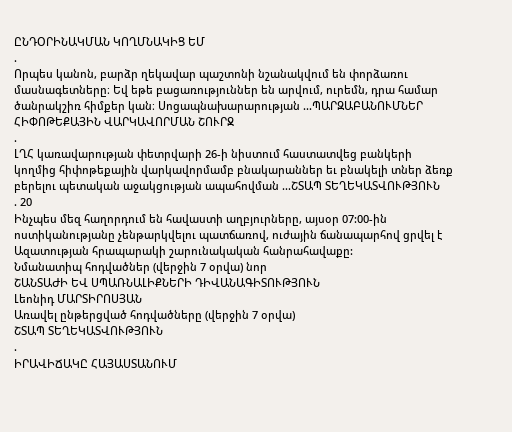ԸՆԴՕՐԻՆԱԿՄԱՆ ԿՈՂՄՆԱԿԻՑ ԵՄ
.
Որպես կանոն, բարձր ղեկավար պաշտոնի նշանակվում են փորձառու մասնագետները։ Եվ եթե բացառություններ են արվում, ուրեմն, դրա համար ծանրակշիռ հիմքեր կան։ Սոցապնախարարության ...ՊԱՐԶԱԲԱՆՈՒՄՆԵՐ ՀԻՓՈԹԵՔԱՅԻՆ ՎԱՐԿԱՎՈՐՄԱՆ ՇՈՒՐՋ
.
ԼՂՀ կառավարության փետրվարի 26-ի նիստում հաստատվեց բանկերի կողմից հիփոթեքային վարկավորմամբ բնակարաններ եւ բնակելի տներ ձեռք բերելու պետական աջակցության ապահովման ...ՇՏԱՊ ՏԵՂԵԿԱՏՎՈՒԹՅՈՒՆ
. 20
Ինչպես մեզ հաղորդում են հավաստի աղբյուրները, այսօր 07:00-ին ոստիկանությանը չենթարկվելու պատճառով, ուժային ճանապարհով ցրվել է Ազատության հրապարակի շարունակական հանրահավաքը:
Նմանատիպ հոդվածներ (վերջին 7 օրվա) նոր
ՇԱՆՏԱԺԻ ԵՎ ՍՊԱՌՆԱԼԻՔՆԵՐԻ ԴԻՎԱՆԱԳԻՏՈՒԹՅՈՒՆ
Լեոնիդ ՄԱՐՏԻՐՈՍՅԱՆ
Առավել ընթերցված հոդվածները (վերջին 7 օրվա)
ՇՏԱՊ ՏԵՂԵԿԱՏՎՈՒԹՅՈՒՆ
.
ԻՐԱՎԻՃԱԿԸ ՀԱՅԱՍՏԱՆՈՒՄ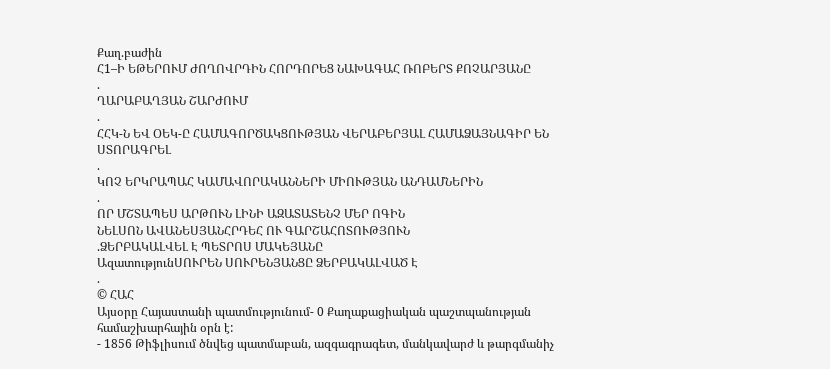Քաղ.բաժին
Հ1–Ի ԵԹԵՐՈՒՄ ԺՈՂՈՎՐԴԻՆ ՀՈՐԴՈՐԵՑ ՆԱԽԱԳԱՀ ՌՈԲԵՐՏ ՔՈՉԱՐՅԱՆԸ
.
ՂԱՐԱԲԱՂՅԱՆ ՇԱՐԺՈՒՄ
.
ՀՀԿ-Ն ԵՎ ՕԵԿ-Ը ՀԱՄԱԳՈՐԾԱԿՑՈՒԹՅԱՆ ՎԵՐԱԲԵՐՅԱԼ ՀԱՄԱՁԱՅՆԱԳԻՐ ԵՆ ՍՏՈՐԱԳՐԵԼ
.
ԿՈՉ ԵՐԿՐԱՊԱՀ ԿԱՄԱՎՈՐԱԿԱՆՆԵՐԻ ՄԻՈՒԹՅԱՆ ԱՆԴԱՄՆԵՐԻՆ
.
ՈՐ ՄՇՏԱՊԵՍ ԱՐԹՈՒՆ ԼԻՆԻ ԱԶԱՏԱՏԵՆՉ ՄԵՐ ՈԳԻՆ
ՆԵԼՍՈՆ ԱՎԱՆԵՍՅԱՆՀՐԴԵՀ ՈՒ ԳԱՐՇԱՀՈՏՈՒԹՅՈՒՆ
.ՁԵՐԲԱԿԱԼՎԵԼ Է ՊԵՏՐՈՍ ՄԱԿԵՅԱՆԸ
ԱզատությունՍՈՒՐԵՆ ՍՈՒՐԵՆՅԱՆՑԸ ՁԵՐԲԱԿԱԼՎԱԾ Է
.
© ՀԱՀ
Այսօրը Հայաստանի պատմությունում- 0 Քաղաքացիական պաշտպանության համաշխարհային օրն է:
- 1856 Թիֆլիսում ծնվեց պատմաբան, ազգագրագետ, մանկավարժ և թարգմանիչ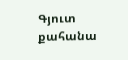Գյուտ քահանա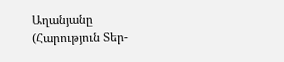Աղանյանը (Հարություն Տեր-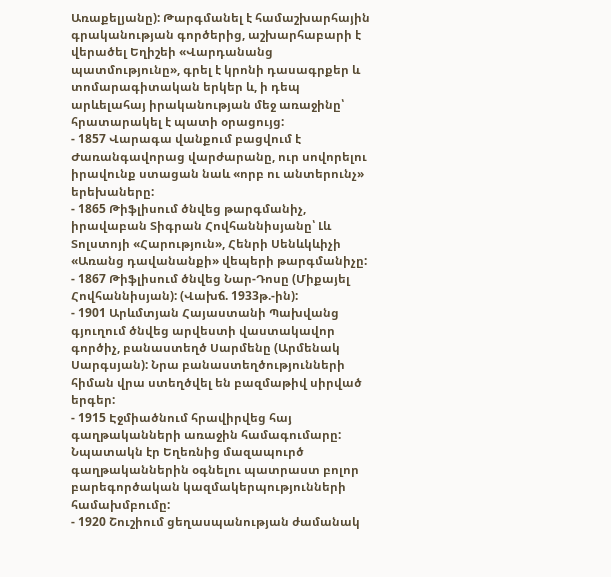Առաքելյանը): Թարգմանել է համաշխարհային գրականության գործերից, աշխարհաբարի է վերածել Եղիշեի «Վարդանանց պատմությունը», գրել է կրոնի դասագրքեր և տոմարագիտական երկեր և, ի դեպ արևելահայ իրականության մեջ առաջինը՝ հրատարակել է պատի օրացույց:
- 1857 Վարագա վանքում բացվում է Ժառանգավորաց վարժարանը, ուր սովորելու իրավունք ստացան նաև «որբ ու անտերունչ» երեխաները:
- 1865 Թիֆլիսում ծնվեց թարգմանիչ, իրավաբան Տիգրան Հովհաննիսյանը՝ Լև Տոլստոյի «Հարություն», Հենրի Սենևկևիչի «Առանց դավանանքի» վեպերի թարգմանիչը:
- 1867 Թիֆլիսում ծնվեց Նար-Դոսը (Միքայել Հովհաննիսյան): (Վախճ. 1933թ.-ին):
- 1901 Արևմտյան Հայաստանի Պախվանց գյուղում ծնվեց արվեստի վաստակավոր գործիչ, բանաստեղծ Սարմենը (Արմենակ Սարգսյան): Նրա բանաստեղծությունների հիման վրա ստեղծվել են բազմաթիվ սիրված երգեր:
- 1915 Էջմիածնում հրավիրվեց հայ գաղթականների առաջին համագումարը: Նպատակն էր Եղեռնից մազապուրծ գաղթականներին օգնելու պատրաստ բոլոր բարեգործական կազմակերպությունների համախմբումը:
- 1920 Շուշիում ցեղասպանության ժամանակ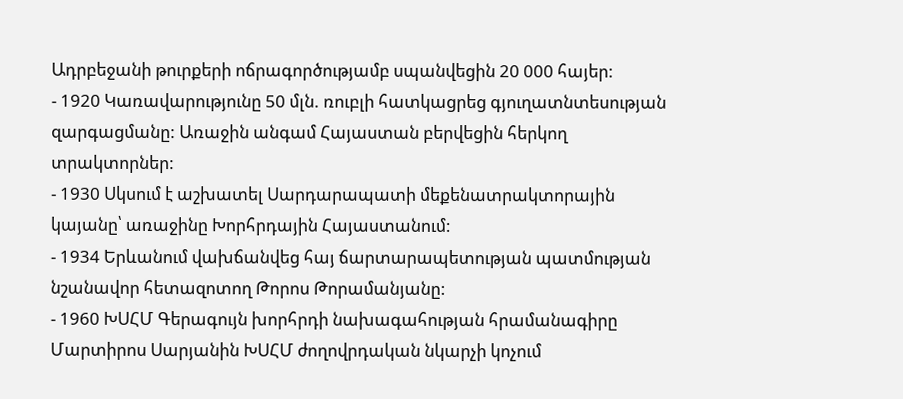Ադրբեջանի թուրքերի ոճրագործությամբ սպանվեցին 20 000 հայեր:
- 1920 Կառավարությունը 50 մլն. ռուբլի հատկացրեց գյուղատնտեսության զարգացմանը: Առաջին անգամ Հայաստան բերվեցին հերկող տրակտորներ:
- 1930 Սկսում է աշխատել Սարդարապատի մեքենատրակտորային կայանը՝ առաջինը Խորհրդային Հայաստանում:
- 1934 Երևանում վախճանվեց հայ ճարտարապետության պատմության նշանավոր հետազոտող Թորոս Թորամանյանը:
- 1960 ԽՍՀՄ Գերագույն խորհրդի նախագահության հրամանագիրը Մարտիրոս Սարյանին ԽՍՀՄ ժողովրդական նկարչի կոչում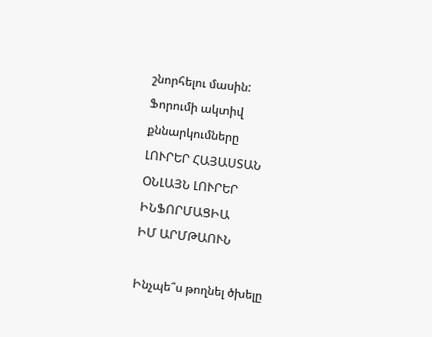շնորհելու մասին:
Ֆորումի ակտիվ քննարկումները
ԼՈՒՐԵՐ ՀԱՅԱՍՏԱՆ
ՕՆԼԱՅՆ ԼՈՒՐԵՐ
ԻՆՖՈՐՄԱՑԻԱ
ԻՄ ԱՐՄԹԱՈՒՆ

Ինչպե՞ս թողնել ծխելը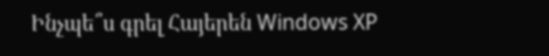Ինչպե՞ս գրել Հայերեն Windows XP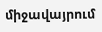միջավայրում